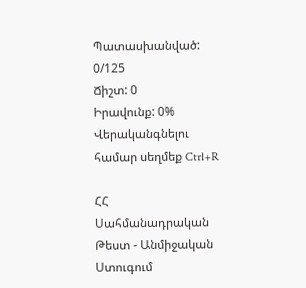Պատասխանված: 0/125
Ճիշտ: 0
Իրավունք: 0%
Վերականգնելու համար սեղմեք Ctrl+R

ՀՀ Սահմանադրական Թեստ - Անմիջական Ստուգում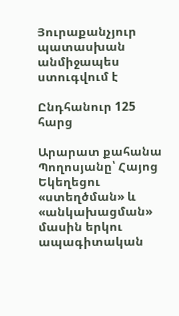Յուրաքանչյուր պատասխան անմիջապես ստուգվում է

Ընդհանուր 125 հարց

Արարատ քահանա Պողոսյանը՝ Հայոց Եկեղեցու «ստեղծման» և «անկախացման» մասին երկու ապագիտական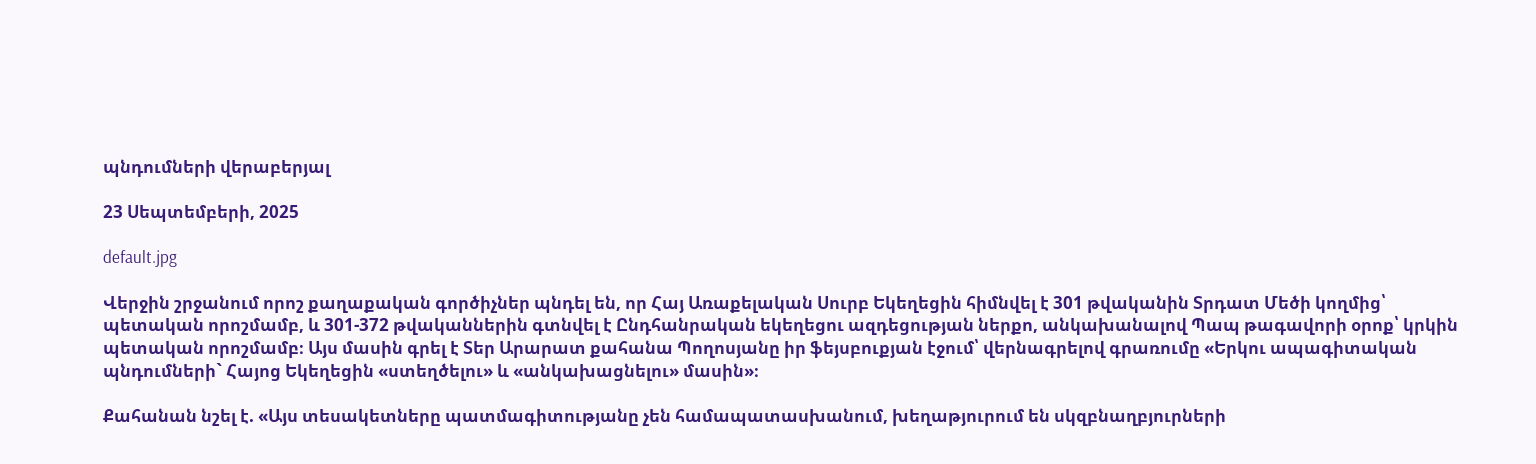պնդումների վերաբերյալ

23 Սեպտեմբերի, 2025

default.jpg

Վերջին շրջանում որոշ քաղաքական գործիչներ պնդել են, որ Հայ Առաքելական Սուրբ Եկեղեցին հիմնվել է 301 թվականին Տրդատ Մեծի կողմից՝ պետական որոշմամբ, և 301-372 թվականներին գտնվել է Ընդհանրական եկեղեցու ազդեցության ներքո, անկախանալով Պապ թագավորի օրոք՝ կրկին պետական որոշմամբ։ Այս մասին գրել է Տեր Արարատ քահանա Պողոսյանը իր ֆեյսբուքյան էջում՝ վերնագրելով գրառումը «Երկու ապագիտական պնդումների` Հայոց Եկեղեցին «ստեղծելու» և «անկախացնելու» մասին»։

Քահանան նշել է. «Այս տեսակետները պատմագիտությանը չեն համապատասխանում, խեղաթյուրում են սկզբնաղբյուրների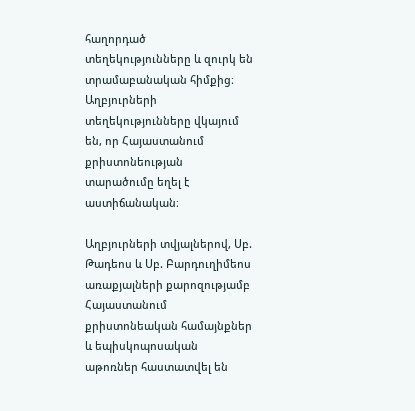հաղորդած տեղեկությունները և զուրկ են տրամաբանական հիմքից։ Աղբյուրների տեղեկությունները վկայում են, որ Հայաստանում քրիստոնեության տարածումը եղել է աստիճանական։

Աղբյուրների տվյալներով, Սբ. Թադեոս և Սբ. Բարդուղիմեոս առաքյալների քարոզությամբ Հայաստանում քրիստոնեական համայնքներ և եպիսկոպոսական աթոռներ հաստատվել են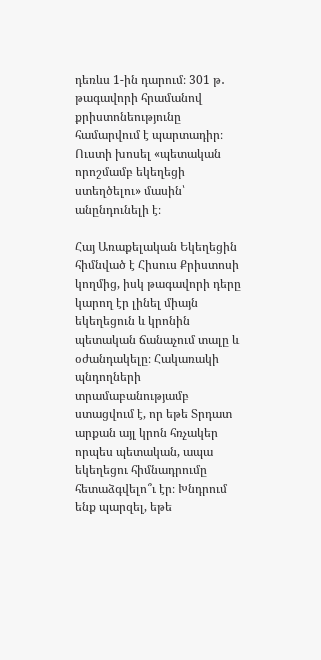դեռևս 1-ին դարում։ 301 թ․ թագավորի հրամանով քրիստոնեությունը համարվում է պարտադիր։ Ուստի խոսել «պետական որոշմամբ եկեղեցի ստեղծելու» մասին՝ անընդունելի է։

Հայ Առաքելական Եկեղեցին հիմնված է Հիսուս Քրիստոսի կողմից, իսկ թագավորի դերը կարող էր լինել միայն եկեղեցուն և կրոնին պետական ճանաչում տալը և օժանդակելը։ Հակառակի պնդողների տրամաբանությամբ ստացվում է, որ եթե Տրդատ արքան այլ կրոն հռչակեր որպես պետական, ապա եկեղեցու հիմնադրումը հետաձգվելո՞ւ էր։ Խնդրում ենք պարզել, եթե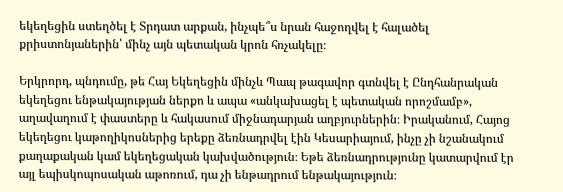եկեղեցին ստեղծել է Տրդատ արքան, ինչպե՞ս նրան հաջողվել է հալածել քրիստոնյաներին՝ մինչ այն պետական կրոն հռչակելը։

Երկրորդ, պնդումը, թե Հայ Եկեղեցին մինչև Պապ թագավոր գտնվել է Ընդհանրական եկեղեցու ենթակայության ներքո և ապա «անկախացել է պետական որոշմամբ», աղավաղում է փաստերը և հակասում միջնադարյան աղբյուրներին։ Իրականում, Հայոց եկեղեցու կաթողիկոսներից երեքը ձեռնադրվել էին Կեսարիայում, ինչը չի նշանակում քաղաքական կամ եկեղեցական կախվածություն։ Եթե ձեռնադրությունը կատարվում էր այլ եպիսկոպոսական աթոռում, դա չի ենթադրում ենթակայություն։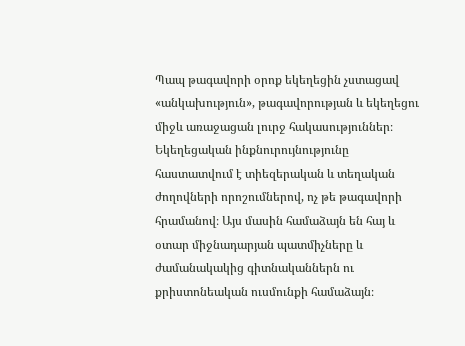Պապ թագավորի օրոք եկեղեցին չստացավ «անկախություն», թագավորության և եկեղեցու միջև առաջացան լուրջ հակասություններ։ Եկեղեցական ինքնուրույնությունը հաստատվում է տիեզերական և տեղական ժողովների որոշումներով, ոչ թե թագավորի հրամանով։ Այս մասին համաձայն են հայ և օտար միջնադարյան պատմիչները և ժամանակակից գիտնականներն ու քրիստոնեական ուսմունքի համաձայն։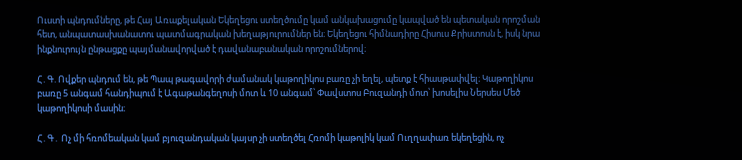Ուստի պնդումները, թե Հայ Առաքելական Եկեղեցու ստեղծումը կամ անկախացումը կապված են պետական որոշման հետ, անպատասխանատու պատմագրական խեղաթյուրումներ են։ Եկեղեցու հիմնադիրը Հիսուս Քրիստոսն է, իսկ նրա ինքնուրույն ընթացքը պայմանավորված է դավանաբանական որոշումներով։

Հ․Գ. Ովքեր պնդում են, թե Պապ թագավորի ժամանակ կաթողիկոս բառը չի եղել, պետք է հիասթափվել։ Կաթողիկոս բառը 5 անգամ հանդիպում է Ագաթանգեղոսի մոտ և 10 անգամ՝ Փավստոս Բուզանդի մոտ՝ խոսելիս Ներսես Մեծ կաթողիկոսի մասին։

Հ․Գ․ Ոչ մի հռոմեական կամ բյուզանդական կայսր չի ստեղծել Հռոմի կաթոլիկ կամ Ուղղափառ եկեղեցին, ոչ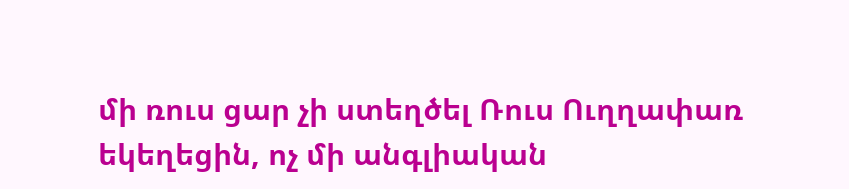մի ռուս ցար չի ստեղծել Ռուս Ուղղափառ եկեղեցին, ոչ մի անգլիական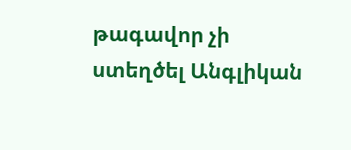թագավոր չի ստեղծել Անգլիկան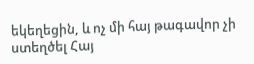եկեղեցին, և ոչ մի հայ թագավոր չի ստեղծել Հայ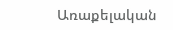Առաքելական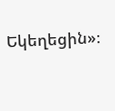Եկեղեցին»։